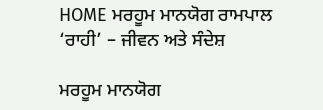HOME ਮਰਹੂਮ ਮਾਨਯੋਗ ਰਾਮਪਾਲ ‘ਰਾਹੀ’ – ਜੀਵਨ ਅਤੇ ਸੰਦੇਸ਼

ਮਰਹੂਮ ਮਾਨਯੋਗ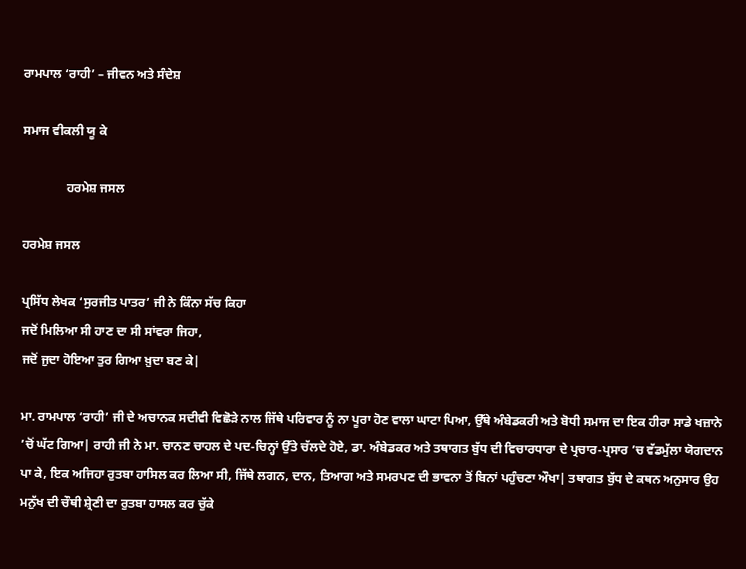ਰਾਮਪਾਲ ‘ਰਾਹੀ’ – ਜੀਵਨ ਅਤੇ ਸੰਦੇਸ਼

ਸਮਾਜ ਵੀਕਲੀ ਯੂ ਕੇ

              ਹਰਮੇਸ਼ ਜਸਲ

ਹਰਮੇਸ਼ ਜਸਲ

ਪ੍ਰਸਿੱਧ ਲੇਖਕ ‘ਸੁਰਜੀਤ ਪਾਤਰ’ ਜੀ ਨੇ ਕਿੰਨਾ ਸੱਚ ਕਿਹਾ
ਜਦੋਂ ਮਿਲਿਆ ਸੀ ਹਾਣ ਦਾ ਸੀ ਸਾਂਵਰਾ ਜਿਹਾ,
ਜਦੋਂ ਜੁਦਾ ਹੋਇਆ ਤੁਰ ਗਿਆ ਖ਼ੁਦਾ ਬਣ ਕੇ|

ਮਾ. ਰਾਮਪਾਲ ‘ਰਾਹੀ’ ਜੀ ਦੇ ਅਚਾਨਕ ਸਦੀਵੀ ਵਿਛੋੜੇ ਨਾਲ ਜਿੱਥੇ ਪਰਿਵਾਰ ਨੂੰ ਨਾ ਪੂਰਾ ਹੋਣ ਵਾਲਾ ਘਾਟਾ ਪਿਆ, ਉੱਥੇ ਅੰਬੇਡਕਰੀ ਅਤੇ ਬੋਧੀ ਸਮਾਜ ਦਾ ਇਕ ਹੀਰਾ ਸਾਡੇ ਖਜ਼ਾਨੇ ’ਚੋਂ ਘੱਟ ਗਿਆ| ਰਾਹੀ ਜੀ ਨੇ ਮਾ. ਚਾਨਣ ਚਾਹਲ ਦੇ ਪਦ-ਚਿਨ੍ਹਾਂ ਉੱਤੇ ਚੱਲਦੇ ਹੋਏ, ਡਾ. ਅੰਬੇਡਕਰ ਅਤੇ ਤਥਾਗਤ ਬੁੱਧ ਦੀ ਵਿਚਾਰਧਾਰਾ ਦੇ ਪ੍ਰਚਾਰ-ਪ੍ਰਸਾਰ ’ਚ ਵੱਡਮੁੱਲਾ ਯੋਗਦਾਨ ਪਾ ਕੇ, ਇਕ ਅਜਿਹਾ ਰੁਤਬਾ ਹਾਸਿਲ ਕਰ ਲਿਆ ਸੀ, ਜਿੱਥੇ ਲਗਨ, ਦਾਨ, ਤਿਆਗ ਅਤੇ ਸਮਰਪਣ ਦੀ ਭਾਵਨਾ ਤੋਂ ਬਿਨਾਂ ਪਹੁੰਚਣਾ ਔਖਾ| ਤਥਾਗਤ ਬੁੱਧ ਦੇ ਕਥਨ ਅਨੁਸਾਰ ਉਹ ਮਨੁੱਖ ਦੀ ਚੌਥੀ ਸ਼੍ਰੇਣੀ ਦਾ ਰੁਤਬਾ ਹਾਸਲ ਕਰ ਚੁੱਕੇ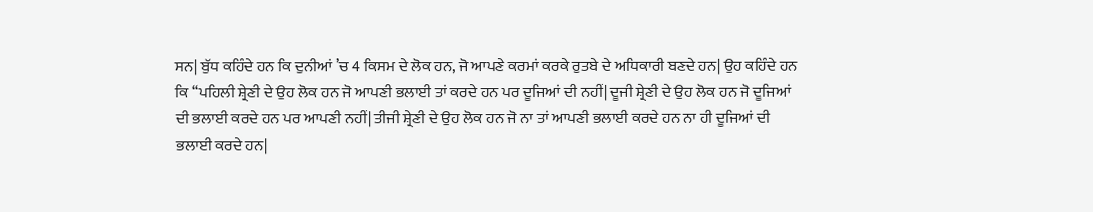ਸਨ| ਬੁੱਧ ਕਹਿੰਦੇ ਹਨ ਕਿ ਦੁਨੀਆਂ ’ਚ 4 ਕਿਸਮ ਦੇ ਲੋਕ ਹਨ, ਜੋ ਆਪਣੇ ਕਰਮਾਂ ਕਰਕੇ ਰੁਤਬੇ ਦੇ ਅਧਿਕਾਰੀ ਬਣਦੇ ਹਨ| ਉਹ ਕਹਿੰਦੇ ਹਨ ਕਿ ‘‘ਪਹਿਲੀ ਸ਼੍ਰੇਣੀ ਦੇ ਉਹ ਲੋਕ ਹਨ ਜੋ ਆਪਣੀ ਭਲਾਈ ਤਾਂ ਕਰਦੇ ਹਨ ਪਰ ਦੂਜਿਆਂ ਦੀ ਨਹੀਂ| ਦੂਜੀ ਸ਼੍ਰੇਣੀ ਦੇ ਉਹ ਲੋਕ ਹਨ ਜੋ ਦੂਜਿਆਂ ਦੀ ਭਲਾਈ ਕਰਦੇ ਹਨ ਪਰ ਆਪਣੀ ਨਹੀਂ| ਤੀਜੀ ਸ਼੍ਰੇਣੀ ਦੇ ਉਹ ਲੋਕ ਹਨ ਜੋ ਨਾ ਤਾਂ ਆਪਣੀ ਭਲਾਈ ਕਰਦੇ ਹਨ ਨਾ ਹੀ ਦੂਜਿਆਂ ਦੀ ਭਲਾਈ ਕਰਦੇ ਹਨ|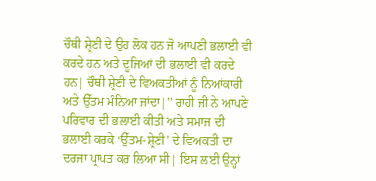ਚੌਥੀ ਸ਼੍ਰੇਣੀ ਦੇ ਉਹ ਲੋਕ ਹਨ ਜੋ ਆਪਣੀ ਭਲਾਈ ਵੀ ਕਰਦੇ ਹਨ ਅਤੇ ਦੂਜਿਆਂ ਦੀ ਭਲਾਈ ਵੀ ਕਰਦੇ ਹਨ| ਚੌਥੀ ਸ਼੍ਰੇਣੀ ਦੇ ਵਿਅਕਤੀਆਂ ਨੂੰ ਨਿਆਂਕਾਰੀ ਅਤੇ ਉੱਤਮ ਮੰਨਿਆ ਜਾਂਦਾ|’’ ਰਾਹੀ ਜੀ ਨੇ ਆਪਣੇ ਪਰਿਵਾਰ ਦੀ ਭਲਾਈ ਕੀਤੀ ਅਤੇ ਸਮਾਜ ਦੀ ਭਲਾਈ ਕਰਕੇ ‘ਉੱਤਮ-ਸ਼੍ਰੇਣੀ’ ਦੇ ਵਿਅਕਤੀ ਦਾ ਦਰਜਾ ਪ੍ਰਾਪਤ ਕਰ ਲਿਆ ਸੀ| ਇਸ ਲਈ ਉਨ੍ਹਾਂ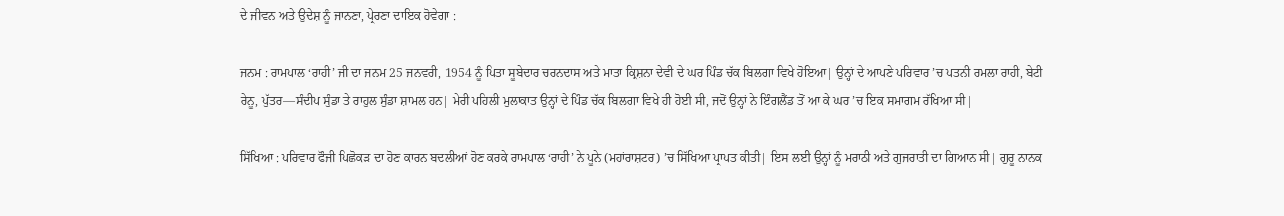ਦੇ ਜੀਵਨ ਅਤੇ ਉਦੇਸ਼ ਨੂੰ ਜਾਨਣਾ, ਪ੍ਰੇਰਣਾ ਦਾਇਕ ਹੋਵੇਗਾ :

ਜਨਮ : ਰਾਮਪਾਲ ‘ਰਾਹੀ’ ਜੀ ਦਾ ਜਨਮ 25 ਜਨਵਰੀ, 1954 ਨੂੰ ਪਿਤਾ ਸੂਬੇਦਾਰ ਚਰਨਦਾਸ ਅਤੇ ਮਾਤਾ ਕ੍ਰਿਸ਼ਨਾ ਦੇਵੀ ਦੇ ਘਰ ਪਿੰਡ ਚੱਕ ਬਿਲਗਾ ਵਿਖੇ ਹੋਇਆ| ਉਨ੍ਹਾਂ ਦੇ ਆਪਣੇ ਪਰਿਵਾਰ ’ਚ ਪਤਨੀ ਰਮਲਾ ਰਾਹੀ, ਬੇਟੀ ਰੇਨੂ, ਪੁੱਤਰ—ਸੰਦੀਪ ਸੁੰਡਾ ਤੇ ਰਾਹੁਲ ਸੁੰਡਾ ਸ਼ਾਮਲ ਹਨ| ਮੇਰੀ ਪਹਿਲੀ ਮੁਲਾਕਾਤ ਉਨ੍ਹਾਂ ਦੇ ਪਿੰਡ ਚੱਕ ਬਿਲਗਾ ਵਿਖੇ ਹੀ ਹੋਈ ਸੀ, ਜਦੋਂ ਉਨ੍ਹਾਂ ਨੇ ਇੰਗਲੈਂਡ ਤੋਂ ਆ ਕੇ ਘਰ ’ਚ ਇਕ ਸਮਾਗਮ ਰੱਖਿਆ ਸੀ|

ਸਿੱਖਿਆ : ਪਰਿਵਾਰ ਫੌਜੀ ਪਿਛੋਕੜ ਦਾ ਹੋਣ ਕਾਰਨ ਬਦਲੀਆਂ ਹੋਣ ਕਰਕੇ ਰਾਮਪਾਲ ‘ਰਾਹੀ’ ਨੇ ਪੂਨੇ (ਮਹਾਂਰਾਸ਼ਟਰ) ’ਚ ਸਿੱਖਿਆ ਪ੍ਰਾਪਤ ਕੀਤੀ| ਇਸ ਲਈ ਉਨ੍ਹਾਂ ਨੂੰ ਮਰਾਠੀ ਅਤੇ ਗੁਜਰਾਤੀ ਦਾ ਗਿਆਨ ਸੀ| ਗੁਰੂ ਨਾਨਕ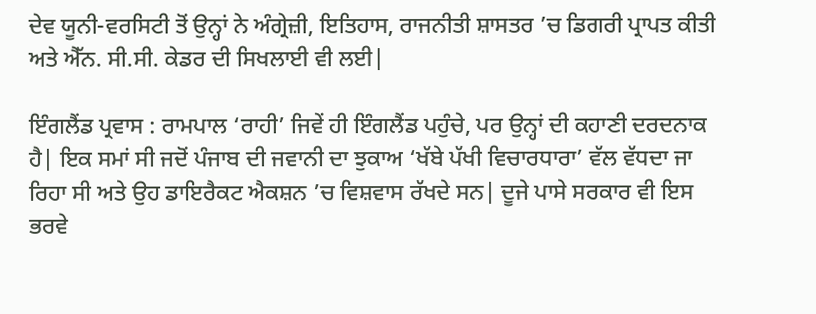ਦੇਵ ਯੂਨੀ-ਵਰਸਿਟੀ ਤੋਂ ਉਨ੍ਹਾਂ ਨੇ ਅੰਗ੍ਰੇਜ਼ੀ, ਇਤਿਹਾਸ, ਰਾਜਨੀਤੀ ਸ਼ਾਸਤਰ ’ਚ ਡਿਗਰੀ ਪ੍ਰਾਪਤ ਕੀਤੀ ਅਤੇ ਐੱਨ. ਸੀ.ਸੀ. ਕੇਡਰ ਦੀ ਸਿਖਲਾਈ ਵੀ ਲਈ|

ਇੰਗਲੈਂਡ ਪ੍ਰਵਾਸ : ਰਾਮਪਾਲ ‘ਰਾਹੀ’ ਜਿਵੇਂ ਹੀ ਇੰਗਲੈਂਡ ਪਹੁੰਚੇ, ਪਰ ਉਨ੍ਹਾਂ ਦੀ ਕਹਾਣੀ ਦਰਦਨਾਕ ਹੈ| ਇਕ ਸਮਾਂ ਸੀ ਜਦੋਂ ਪੰਜਾਬ ਦੀ ਜਵਾਨੀ ਦਾ ਝੁਕਾਅ ‘ਖੱਬੇ ਪੱਖੀ ਵਿਚਾਰਧਾਰਾ’ ਵੱਲ ਵੱਧਦਾ ਜਾ ਰਿਹਾ ਸੀ ਅਤੇ ਉਹ ਡਾਇਰੈਕਟ ਐਕਸ਼ਨ ’ਚ ਵਿਸ਼ਵਾਸ ਰੱਖਦੇ ਸਨ| ਦੂਜੇ ਪਾਸੇ ਸਰਕਾਰ ਵੀ ਇਸ ਭਰਵੇ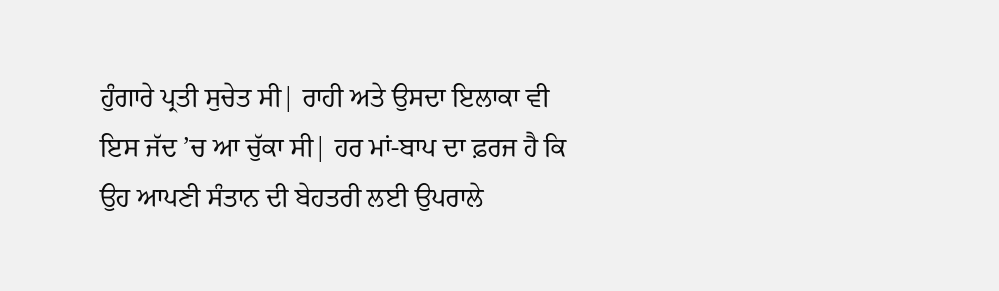ਹੁੰਗਾਰੇ ਪ੍ਰਤੀ ਸੁਚੇਤ ਸੀ| ਰਾਹੀ ਅਤੇ ਉਸਦਾ ਇਲਾਕਾ ਵੀ ਇਸ ਜੱਦ ’ਚ ਆ ਚੁੱਕਾ ਸੀ| ਹਰ ਮਾਂ-ਬਾਪ ਦਾ ਫ਼ਰਜ ਹੈ ਕਿ ਉਹ ਆਪਣੀ ਸੰਤਾਨ ਦੀ ਬੇਹਤਰੀ ਲਈ ਉਪਰਾਲੇ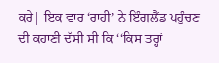ਕਰੇ| ਇਕ ਵਾਰ ‘ਰਾਹੀ’ ਨੇ ਇੰਗਲੈਂਡ ਪਹੁੰਚਣ ਦੀ ਕਹਾਣੀ ਦੱਸੀ ਸੀ ਕਿ ‘‘ਕਿਸ ਤਰ੍ਹਾਂ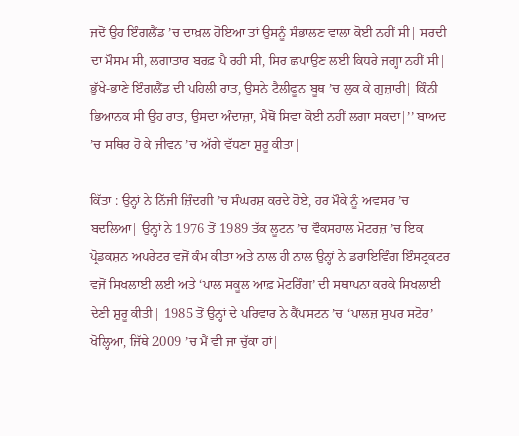ਜਦੋਂ ਉਹ ਇੰਗਲੈਂਡ ’ਚ ਦਾਖ਼ਲ ਹੋਇਆ ਤਾਂ ਉਸਨੂੰ ਸੰਭਾਲਣ ਵਾਲਾ ਕੋਈ ਨਹੀਂ ਸੀ| ਸਰਦੀ ਦਾ ਮੌਸਮ ਸੀ, ਲਗਾਤਾਰ ਬਰਫ਼ ਪੈ ਰਹੀ ਸੀ, ਸਿਰ ਛਪਾਉਣ ਲਈ ਕਿਧਰੇ ਜਗ੍ਹਾ ਨਹੀਂ ਸੀ| ਭੁੱਖੇ-ਭਾਣੇ ਇੰਗਲੈਂਡ ਦੀ ਪਹਿਲੀ ਰਾਤ, ਉਸਨੇ ਟੈਲੀਫੂਨ ਬੂਥ ’ਚ ਲੁਕ ਕੇ ਗੁਜ਼ਾਰੀ| ਕਿੰਨੀ ਭਿਆਨਕ ਸੀ ਉਹ ਰਾਤ, ਉਸਦਾ ਅੰਦਾਜ਼ਾ, ਮੈਥੋਂ ਸਿਵਾ ਕੋਈ ਨਹੀਂ ਲਗਾ ਸਕਦਾ|’’ ਬਾਅਦ ’ਚ ਸਥਿਰ ਹੋ ਕੇ ਜੀਵਨ ’ਚ ਅੱਗੇ ਵੱਧਣਾ ਸ਼ੁਰੂ ਕੀਤਾ|

ਕਿੱਤਾ : ਉਨ੍ਹਾਂ ਨੇ ਨਿੱਜੀ ਜ਼ਿੰਦਗੀ ’ਚ ਸੰਘਰਸ਼ ਕਰਦੇ ਹੋਏ, ਹਰ ਮੌਕੇ ਨੂੰ ਅਵਸਰ ’ਚ ਬਦਲਿਆ| ਉਨ੍ਹਾਂ ਨੇ 1976 ਤੋਂ 1989 ਤੱਕ ਲੂਟਨ ’ਚ ਵੌਕਸਹਾਲ ਮੋਟਰਜ਼ ’ਚ ਇਕ ਪ੍ਰੋਡਕਸ਼ਨ ਅਪਰੇਟਰ ਵਜੋਂ ਕੰਮ ਕੀਤਾ ਅਤੇ ਨਾਲ ਹੀ ਨਾਲ ਉਨ੍ਹਾਂ ਨੇ ਡਰਾਇਵਿੰਗ ਇੰਸਟ੍ਰਕਟਰ ਵਜੋਂ ਸਿਖਲਾਈ ਲਈ ਅਤੇ ‘ਪਾਲ ਸਕੂਲ ਆਫ਼ ਮੋਟਰਿੰਗ’ ਦੀ ਸਥਾਪਨਾ ਕਰਕੇ ਸਿਖਲਾਈ ਦੇਣੀ ਸ਼ੁਰੂ ਕੀਤੀ| 1985 ਤੋਂ ਉਨ੍ਹਾਂ ਦੇ ਪਰਿਵਾਰ ਨੇ ਕੈਂਪਸਟਨ ’ਚ ‘ਪਾਲਜ਼ ਸੁਪਰ ਸਟੋਰ’ ਖੋਲ੍ਹਿਆ, ਜਿੱਥੇ 2009 ’ਚ ਮੈਂ ਵੀ ਜਾ ਚੁੱਕਾ ਹਾਂ|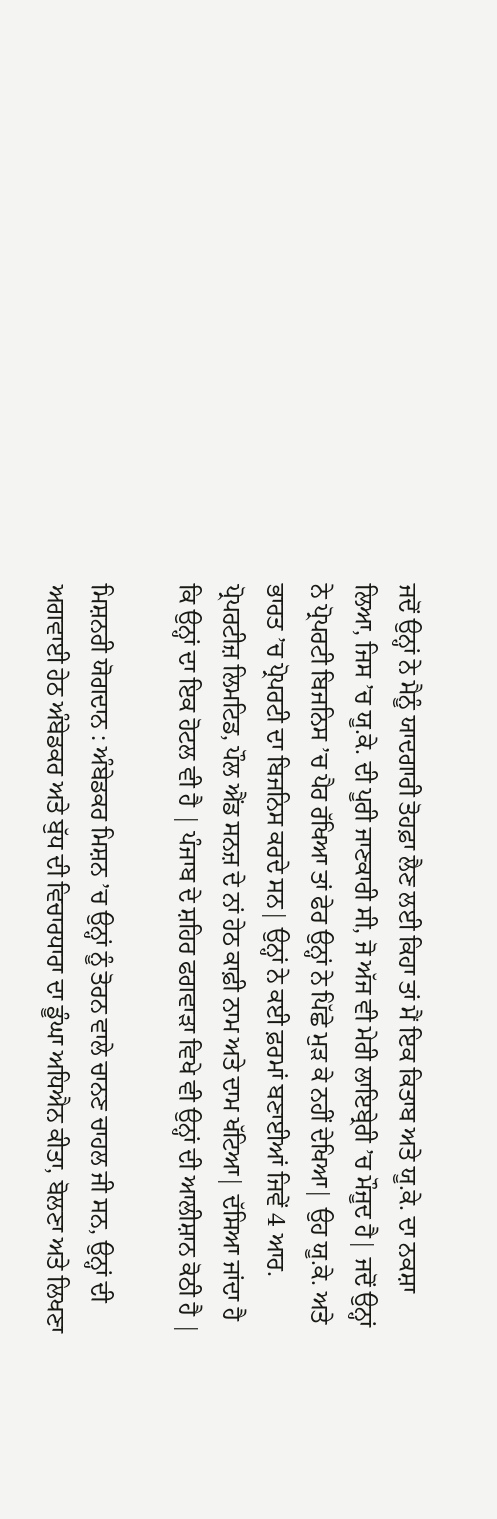ਜਦੋਂ ਉਨ੍ਹਾਂ ਨੇ ਮੈਨੂੰ ਯਾਦਗਾਰੀ ਤੋਹਫ਼ਾ ਲੈਣ ਲਈ ਕਿਹਾ ਤਾਂ ਮੈਂ ਇਕ ਕਿਤਾਬ ਅਤੇ ਯੂ.ਕੇ. ਦਾ ਨਕਸ਼ਾ ਲਿਆ, ਜਿਸ ’ਚ ਯੂ.ਕੇ. ਦੀ ਪੂਰੀ ਜਾਣਕਾਰੀ ਸੀ, ਜੋ ਅੱਜ ਵੀ ਮੇਰੀ ਲਾਇਬ੍ਰੇਰੀ ’ਚ ਮੌਜੂਦ ਹੈ| ਜਦੋਂ ਉਨ੍ਹਾਂ ਨੇ ਪ੍ਰੋਪਰਟੀ ਬਿਜਨਿਸ ’ਚ ਪੈਰ ਰੱਖਿਆ ਤਾਂ ਫੇਰ ਉਨ੍ਹਾਂ ਨੇ ਪਿੱਛੇ ਮੁੜ ਕੇ ਨਹੀਂ ਦੇਖਿਆ| ਉਹ ਯੂ.ਕੇ. ਅਤੇ ਭਾਰਤ ’ਚ ਪ੍ਰੋਪਰਟੀ ਦਾ ਬਿਜਨਿਸ ਕਰਦੇ ਸਨ| ਉਨ੍ਹਾਂ ਨੇ ਕਈ ਫ਼ਰਮਾਂ ਬਣਾਈਆਂ ਜਿਵੇਂ 4 ਆਰ. ਪ੍ਰੋਪਰਟੀਜ਼ ਲਿਮਟਿਡ, ਪੌਲ ਐਂਡ ਸਨਜ਼ ਦੇ ਨਾਂ ਹੇਠ ਕਾਫ਼ੀ ਨਾਮ ਅਤੇ ਦਾਮ ਖੱਟਿਆ| ਦੱਸਿਆ ਜਾਂਦਾ ਹੈ ਕਿ ਉਨ੍ਹਾਂ ਦਾ ਇਕ ਹੋਟਲ ਵੀ ਹੈ | ਪੰਜਾਬ ਦੇ ਸ਼ਹਿਰ ਫਗਵਾੜਾ ਵਿਖੇ ਵੀ ਉਨ੍ਹਾਂ ਦੀ ਆਲੀਸ਼ਾਨ ਕੋਠੀ ਹੈ |

ਮਿਸ਼ਨਰੀ ਯੋਗਦਾਨ : ਅੰਬੇਡਕਰ ਮਿਸ਼ਨ ’ਚ ਉਨ੍ਹਾਂ ਨੂੰ ਤੋਰਨ ਵਾਲੇ ਚਾਨਣ ਚਾਹਲ ਜੀ ਸਨ, ਉਨ੍ਹਾਂ ਦੀ ਅਗਵਾਈ ਹੇਠ ਅੰਬੇਡਕਰ ਅਤੇ ਬੁੱਧ ਦੀ ਵਿਚਾਰਧਾਰਾ ਦਾ ਡੂੰਘਾ ਅਧਿਐਨ ਕੀਤਾ, ਬੋਲਣਾ ਅਤੇ ਲਿਖਣਾ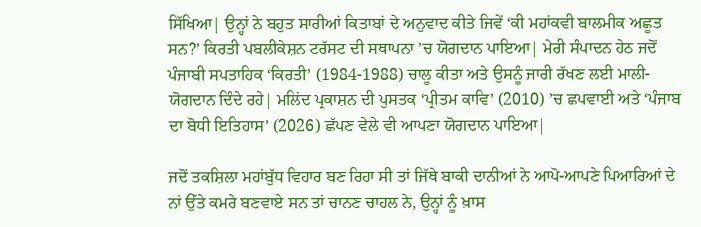ਸਿੱਖਿਆ| ਉਨ੍ਹਾਂ ਨੇ ਬਹੁਤ ਸਾਰੀਆਂ ਕਿਤਾਬਾਂ ਦੇ ਅਨੁਵਾਦ ਕੀਤੇ ਜਿਵੇਂ ‘ਕੀ ਮਹਾਂਕਵੀ ਬਾਲਮੀਕ ਅਛੂਤ ਸਨ?’ ਕਿਰਤੀ ਪਬਲੀਕੇਸ਼ਨ ਟਰੱਸਟ ਦੀ ਸਥਾਪਨਾ ’ਚ ਯੋਗਦਾਨ ਪਾਇਆ| ਮੇਰੀ ਸੰਪਾਦਨ ਹੇਠ ਜਦੋਂ ਪੰਜਾਬੀ ਸਪਤਾਹਿਕ ‘ਕਿਰਤੀ’ (1984-1988) ਚਾਲੂ ਕੀਤਾ ਅਤੇ ਉਸਨੂੰ ਜਾਰੀ ਰੱਖਣ ਲਈ ਮਾਲੀ-ਯੋਗਦਾਨ ਦਿੰਦੇ ਰਹੇ| ਮਲਿਂਦ ਪ੍ਰਕਾਸ਼ਨ ਦੀ ਪੁਸਤਕ ‘ਪ੍ਰੀਤਮ ਕਾਵਿ’ (2010) ’ਚ ਛਪਵਾਈ ਅਤੇ ‘ਪੰਜਾਬ ਦਾ ਬੋਧੀ ਇਤਿਹਾਸ’ (2026) ਛੱਪਣ ਵੇਲੇ ਵੀ ਆਪਣਾ ਯੋਗਦਾਨ ਪਾਇਆ|

ਜਦੋਂ ਤਕਸ਼ਿਲਾ ਮਹਾਂਬੁੱਧ ਵਿਹਾਰ ਬਣ ਰਿਹਾ ਸੀ ਤਾਂ ਜਿੱਥੇ ਬਾਕੀ ਦਾਨੀਆਂ ਨੇ ਆਪੋ-ਆਪਣੇ ਪਿਆਰਿਆਂ ਦੇ ਨਾਂ ਉੱਤੇ ਕਮਰੇ ਬਣਵਾਏ ਸਨ ਤਾਂ ਚਾਨਣ ਚਾਹਲ ਨੇ, ਉਨ੍ਹਾਂ ਨੂੰ ਖ਼ਾਸ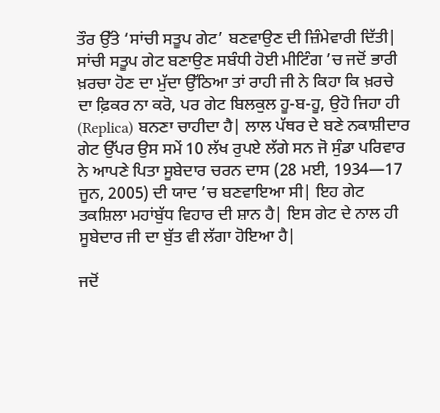ਤੌਰ ਉੱਤੇ ‘ਸਾਂਚੀ ਸਤੂਪ ਗੇਟ’ ਬਣਵਾਉਣ ਦੀ ਜ਼ਿੰਮੇਵਾਰੀ ਦਿੱਤੀ| ਸਾਂਚੀ ਸਤੂਪ ਗੇਟ ਬਣਾਉਣ ਸਬੰਧੀ ਹੋਈ ਮੀਟਿੰਗ ’ਚ ਜਦੋਂ ਭਾਰੀ ਖ਼ਰਚਾ ਹੋਣ ਦਾ ਮੁੱਦਾ ਉੱਠਿਆ ਤਾਂ ਰਾਹੀ ਜੀ ਨੇ ਕਿਹਾ ਕਿ ਖ਼ਰਚੇ ਦਾ ਫ਼ਿਕਰ ਨਾ ਕਰੋ, ਪਰ ਗੇਟ ਬਿਲਕੁਲ ਹੂ-ਬ-ਹੂ, ਉਹੋ ਜਿਹਾ ਹੀ (Replica) ਬਨਣਾ ਚਾਹੀਦਾ ਹੈ| ਲਾਲ ਪੱਥਰ ਦੇ ਬਣੇ ਨਕਾਸ਼ੀਦਾਰ ਗੇਟ ਉੱਪਰ ਉਸ ਸਮੇਂ 10 ਲੱਖ ਰੁਪਏ ਲੱਗੇ ਸਨ ਜੋ ਸੁੰਡਾ ਪਰਿਵਾਰ ਨੇ ਆਪਣੇ ਪਿਤਾ ਸੂਬੇਦਾਰ ਚਰਨ ਦਾਸ (28 ਮਈ, 1934—17 ਜੂਨ, 2005) ਦੀ ਯਾਦ ’ਚ ਬਣਵਾਇਆ ਸੀ| ਇਹ ਗੇਟ ਤਕਸ਼ਿਲਾ ਮਹਾਂਬੁੱਧ ਵਿਹਾਰ ਦੀ ਸ਼ਾਨ ਹੈ| ਇਸ ਗੇਟ ਦੇ ਨਾਲ ਹੀ ਸੂਬੇਦਾਰ ਜੀ ਦਾ ਬੁੱਤ ਵੀ ਲੱਗਾ ਹੋਇਆ ਹੈ|

ਜਦੋਂ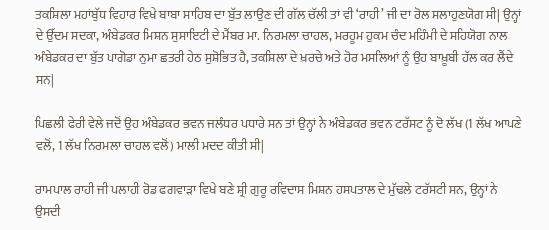ਤਕਸ਼ਿਲਾ ਮਹਾਂਬੁੱਧ ਵਿਹਾਰ ਵਿਖੇ ਬਾਬਾ ਸਾਹਿਬ ਦਾ ਬੁੱਤ ਲਾਉਣ ਦੀ ਗੱਲ ਚੱਲੀ ਤਾਂ ਵੀ ‘ਰਾਹੀ’ ਜੀ ਦਾ ਰੋਲ ਸਲਾਹੁਣਯੋਗ ਸੀ| ਉਨ੍ਹਾਂ ਦੇ ਉੱਦਮ ਸਦਕਾ, ਅੰਬੇਡਕਰ ਮਿਸ਼ਨ ਸੁਸਾਇਟੀ ਦੇ ਮੈਂਬਰ ਮਾ. ਨਿਰਮਲਾ ਚਾਹਲ, ਮਰਹੂਮ ਹੁਕਮ ਚੰਦ ਮਹਿੰਮੀ ਦੇ ਸਹਿਯੋਗ ਨਾਲ ਅੰਬੇਡਕਰ ਦਾ ਬੁੱਤ ਪਾਗੋਡਾ ਨੁਮਾ ਛਤਰੀ ਹੇਠ ਸੁਸ਼ੋਭਿਤ ਹੈ, ਤਕਸ਼ਿਲਾ ਦੇ ਖ਼ਰਚੇ ਅਤੇ ਹੋਰ ਮਸਲਿਆਂ ਨੂੰ ਉਹ ਬਾਖ਼ੂਬੀ ਹੱਲ ਕਰ ਲੈਂਦੇ ਸਨ|

ਪਿਛਲੀ ਫੇਰੀ ਵੇਲੇ ਜਦੋਂ ਉਹ ਅੰਬੇਡਕਰ ਭਵਨ ਜਲੰਧਰ ਪਧਾਰੇ ਸਨ ਤਾਂ ਉਨ੍ਹਾਂ ਨੇ ਅੰਬੇਡਕਰ ਭਵਨ ਟਰੱਸਟ ਨੂੰ ਦੋ ਲੱਖ (1 ਲੱਖ ਆਪਣੇ ਵਲੋਂ, 1 ਲੱਖ ਨਿਰਮਲਾ ਚਾਹਲ ਵਲੋਂ) ਮਾਲੀ ਮਦਦ ਕੀਤੀ ਸੀ|

ਰਾਮਪਾਲ ਰਾਹੀ ਜੀ ਪਲਾਹੀ ਰੋਡ ਫਗਵਾੜਾ ਵਿਖੇ ਬਣੇ ਸ਼੍ਰੀ ਗੁਰੂ ਰਵਿਦਾਸ ਮਿਸ਼ਨ ਹਸਪਤਾਲ ਦੇ ਮੁੱਢਲੇ ਟਰੱਸਟੀ ਸਨ, ਉਨ੍ਹਾਂ ਨੇ ਉਸਦੀ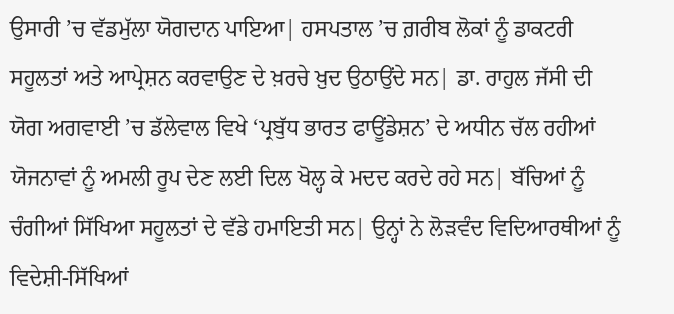ਉਸਾਰੀ ’ਚ ਵੱਡਮੁੱਲਾ ਯੋਗਦਾਨ ਪਾਇਆ| ਹਸਪਤਾਲ ’ਚ ਗ਼ਰੀਬ ਲੋਕਾਂ ਨੂੰ ਡਾਕਟਰੀ ਸਹੂਲਤਾਂ ਅਤੇ ਆਪ੍ਰੇਸ਼ਨ ਕਰਵਾਉਣ ਦੇ ਖ਼ਰਚੇ ਖ਼ੁਦ ਉਠਾਉਂਦੇ ਸਨ| ਡਾ. ਰਾਹੁਲ ਜੱਸੀ ਦੀ ਯੋਗ ਅਗਵਾਈ ’ਚ ਡੱਲੇਵਾਲ ਵਿਖੇ ‘ਪ੍ਰਬੁੱਧ ਭਾਰਤ ਫਾਊਂਡੇਸ਼ਨ’ ਦੇ ਅਧੀਨ ਚੱਲ ਰਹੀਆਂ ਯੋਜਨਾਵਾਂ ਨੂੰ ਅਮਲੀ ਰੂਪ ਦੇਣ ਲਈ ਦਿਲ ਖੋਲ੍ਹ ਕੇ ਮਦਦ ਕਰਦੇ ਰਹੇ ਸਨ| ਬੱਚਿਆਂ ਨੂੰ ਚੰਗੀਆਂ ਸਿੱਖਿਆ ਸਹੂਲਤਾਂ ਦੇ ਵੱਡੇ ਹਮਾਇਤੀ ਸਨ| ਉਨ੍ਹਾਂ ਨੇ ਲੋੜਵੰਦ ਵਿਦਿਆਰਥੀਆਂ ਨੂੰ ਵਿਦੇਸ਼ੀ-ਸਿੱਖਿਆਂ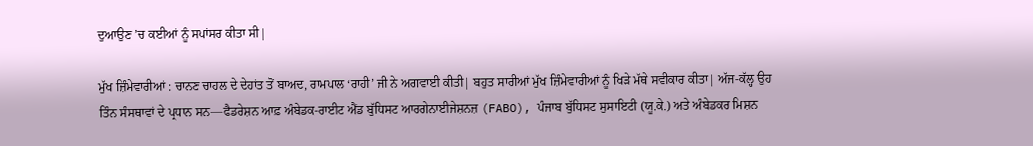ਦੁਆਉਣ ’ਚ ਕਈਆਂ ਨੂੰ ਸਪਾਂਸਰ ਕੀਤਾ ਸੀ|

ਮੁੱਖ ਜ਼ਿੰਮੇਵਾਰੀਆਂ : ਚਾਨਣ ਚਾਹਲ ਦੇ ਦੇਹਾਂਤ ਤੋਂ ਬਾਅਦ, ਰਾਮਪਾਲ ‘ਰਾਹੀ’ ਜੀ ਨੇ ਅਗਵਾਈ ਕੀਤੀ| ਬਹੁਤ ਸਾਰੀਆਂ ਮੁੱਖ ਜ਼ਿੰਮੇਵਾਰੀਆਂ ਨੂੰ ਖਿੜੇ ਮੱਥੇ ਸਵੀਕਾਰ ਕੀਤਾ| ਅੱਜ-ਕੱਲ੍ਹ ਉਹ ਤਿੰਨ ਸੰਸਥਾਵਾਂ ਦੇ ਪ੍ਰਧਾਨ ਸਨ—ਫੈਡਰੇਸ਼ਨ ਆਫ਼ ਅੰਬੇਡਕ-ਰਾਈਟ ਐਂਡ ਬੁੱਧਿਸਟ ਆਰਗੇਨਾਈਜੇਸ਼ਨਜ਼ (FABO), ਪੰਜਾਬ ਬੁੱਧਿਸਟ ਸੁਸਾਇਟੀ (ਯੂ.ਕੇ.) ਅਤੇ ਅੰਬੇਡਕਰ ਮਿਸ਼ਨ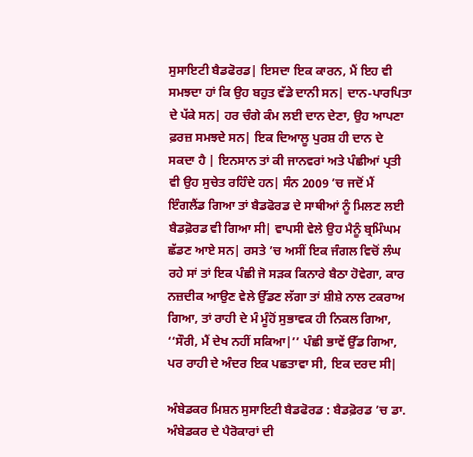ਸੁਸਾਇਟੀ ਬੈਡਫੋਰਡ| ਇਸਦਾ ਇਕ ਕਾਰਨ, ਮੈਂ ਇਹ ਵੀ ਸਮਝਦਾ ਹਾਂ ਕਿ ਉਹ ਬਹੁਤ ਵੱਡੇ ਦਾਨੀ ਸਨ| ਦਾਨ-ਪਾਰਪਿਤਾ ਦੇ ਪੱਕੇ ਸਨ| ਹਰ ਚੰਗੇ ਕੰਮ ਲਈ ਦਾਨ ਦੇਣਾ, ਉਹ ਆਪਣਾ ਫ਼ਰਜ਼ ਸਮਝਦੇ ਸਨ| ਇਕ ਦਿਆਲੂ ਪੁਰਸ਼ ਹੀ ਦਾਨ ਦੇ ਸਕਦਾ ਹੈ | ਇਨਸਾਨ ਤਾਂ ਕੀ ਜਾਨਵਰਾਂ ਅਤੇ ਪੰਛੀਆਂ ਪ੍ਰਤੀ ਵੀ ਉਹ ਸੁਚੇਤ ਰਹਿੰਦੇ ਹਨ| ਸੰਨ 2009 ’ਚ ਜਦੋਂ ਮੈਂ ਇੰਗਲੈਂਡ ਗਿਆ ਤਾਂ ਬੈਡਫੋਰਡ ਦੇ ਸਾਥੀਆਂ ਨੂੰ ਮਿਲਣ ਲਈ ਬੈਡਫ਼ੋਰਡ ਵੀ ਗਿਆ ਸੀ| ਵਾਪਸੀ ਵੇਲੇ ਉਹ ਮੈਨੂੰ ਬ੍ਰਮਿੰਘਮ ਛੱਡਣ ਆਏ ਸਨ| ਰਸਤੇ ’ਚ ਅਸੀਂ ਇਕ ਜੰਗਲ ਵਿਚੋਂ ਲੰਘ ਰਹੇ ਸਾਂ ਤਾਂ ਇਕ ਪੰਛੀ ਜੋ ਸੜਕ ਕਿਨਾਰੇ ਬੈਠਾ ਹੋਵੇਗਾ, ਕਾਰ ਨਜ਼ਦੀਕ ਆਉਣ ਵੇਲੇ ਉੱਡਣ ਲੱਗਾ ਤਾਂ ਸ਼ੀਸ਼ੇ ਨਾਲ ਟਕਰਾਅ ਗਿਆ, ਤਾਂ ਰਾਹੀ ਦੇ ਮੰ ਮੂੰਹੋਂ ਸੁਭਾਵਕ ਹੀ ਨਿਕਲ ਗਿਆ, ‘‘ਸੌਰੀ, ਮੈਂ ਦੇਖ ਨਹੀਂ ਸਕਿਆ|’’ ਪੰਛੀ ਭਾਵੇਂ ਉੱਡ ਗਿਆ, ਪਰ ਰਾਹੀ ਦੇ ਅੰਦਰ ਇਕ ਪਛਤਾਵਾ ਸੀ, ਇਕ ਦਰਦ ਸੀ|

ਅੰਬੇਡਕਰ ਮਿਸ਼ਨ ਸੁਸਾਇਟੀ ਬੈਡਫੋਰਡ : ਬੈਡਫ਼ੋਰਡ ’ਚ ਡਾ. ਅੰਬੇਡਕਰ ਦੇ ਪੈਰੋਕਾਰਾਂ ਦੀ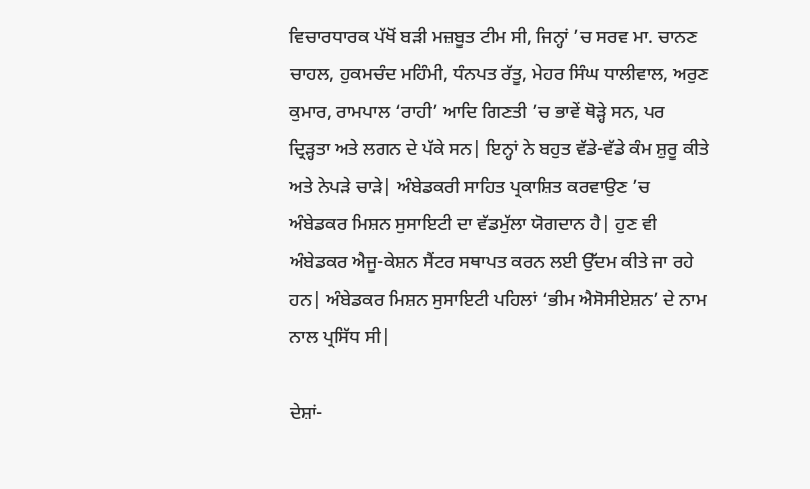ਵਿਚਾਰਧਾਰਕ ਪੱਖੋਂ ਬੜੀ ਮਜ਼ਬੂਤ ਟੀਮ ਸੀ, ਜਿਨ੍ਹਾਂ ’ਚ ਸਰਵ ਮਾ. ਚਾਨਣ ਚਾਹਲ, ਹੁਕਮਚੰਦ ਮਹਿੰਮੀ, ਧੰਨਪਤ ਰੱਤੂ, ਮੇਹਰ ਸਿੰਘ ਧਾਲੀਵਾਲ, ਅਰੁਣ ਕੁਮਾਰ, ਰਾਮਪਾਲ ‘ਰਾਹੀ’ ਆਦਿ ਗਿਣਤੀ ’ਚ ਭਾਵੇਂ ਥੋੜ੍ਹੇ ਸਨ, ਪਰ ਦ੍ਰਿੜ੍ਹਤਾ ਅਤੇ ਲਗਨ ਦੇ ਪੱਕੇ ਸਨ| ਇਨ੍ਹਾਂ ਨੇ ਬਹੁਤ ਵੱਡੇ-ਵੱਡੇ ਕੰਮ ਸ਼ੁਰੂ ਕੀਤੇ ਅਤੇ ਨੇਪੜੇ ਚਾੜੇ| ਅੰਬੇਡਕਰੀ ਸਾਹਿਤ ਪ੍ਰਕਾਸ਼ਿਤ ਕਰਵਾਉਣ ’ਚ ਅੰਬੇਡਕਰ ਮਿਸ਼ਨ ਸੁਸਾਇਟੀ ਦਾ ਵੱਡਮੁੱਲਾ ਯੋਗਦਾਨ ਹੈ| ਹੁਣ ਵੀ ਅੰਬੇਡਕਰ ਐਜੂ-ਕੇਸ਼ਨ ਸੈਂਟਰ ਸਥਾਪਤ ਕਰਨ ਲਈ ਉੱਦਮ ਕੀਤੇ ਜਾ ਰਹੇ ਹਨ| ਅੰਬੇਡਕਰ ਮਿਸ਼ਨ ਸੁਸਾਇਟੀ ਪਹਿਲਾਂ ‘ਭੀਮ ਐਸੋਸੀਏਸ਼ਨ’ ਦੇ ਨਾਮ ਨਾਲ ਪ੍ਰਸਿੱਧ ਸੀ|

ਦੇਸ਼ਾਂ-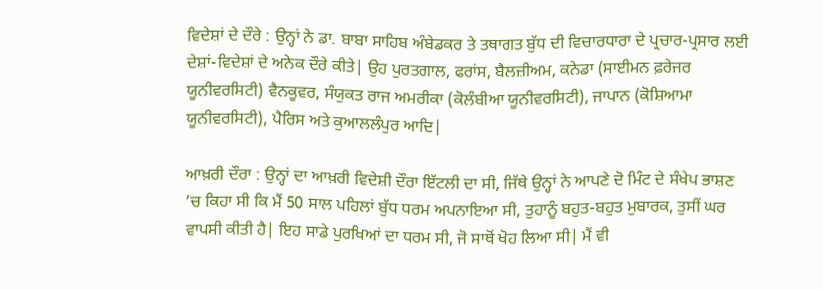ਵਿਦੇਸ਼ਾਂ ਦੇ ਦੌਰੇ : ਉਨ੍ਹਾਂ ਨੇ ਡਾ. ਬਾਬਾ ਸਾਹਿਬ ਅੰਬੇਡਕਰ ਤੇ ਤਥਾਗਤ ਬੁੱਧ ਦੀ ਵਿਚਾਰਧਾਰਾ ਦੇ ਪ੍ਰਚਾਰ-ਪ੍ਰਸਾਰ ਲਈ ਦੇਸ਼ਾਂ-ਵਿਦੇਸ਼ਾਂ ਦੇ ਅਨੇਕ ਦੌਰੇ ਕੀਤੇ| ਉਹ ਪੁਰਤਗਾਲ, ਫਰਾਂਸ, ਬੈਲਜ਼ੀਅਮ, ਕਨੇਡਾ (ਸਾਈਮਨ ਫ਼ਰੇਜਰ ਯੂਨੀਵਰਸਿਟੀ) ਵੈਨਕੂਵਰ, ਸੰਯੁਕਤ ਰਾਜ ਅਮਰੀਕਾ (ਕੋਲੰਬੀਆ ਯੂਨੀਵਰਸਿਟੀ), ਜਾਪਾਨ (ਕੋਸ਼ਿਆਮਾ ਯੂਨੀਵਰਸਿਟੀ), ਪੈਰਿਸ ਅਤੇ ਕੁਆਲਲੰਪੁਰ ਆਦਿ|

ਆਖ਼ਰੀ ਦੌਰਾ : ਉਨ੍ਹਾਂ ਦਾ ਆਖ਼ਰੀ ਵਿਦੇਸ਼ੀ ਦੌਰਾ ਇੱਟਲੀ ਦਾ ਸੀ, ਜਿੱਥੇ ਉਨ੍ਹਾਂ ਨੇ ਆਪਣੇ ਦੋ ਮਿੰਟ ਦੇ ਸੰਖੇਪ ਭਾਸ਼ਣ ’ਚ ਕਿਹਾ ਸੀ ਕਿ ਮੈਂ 50 ਸਾਲ ਪਹਿਲਾਂ ਬੁੱਧ ਧਰਮ ਅਪਨਾਇਆ ਸੀ, ਤੁਹਾਨੂੰ ਬਹੁਤ-ਬਹੁਤ ਮੁਬਾਰਕ, ਤੁਸੀਂ ਘਰ ਵਾਪਸੀ ਕੀਤੀ ਹੈ| ਇਹ ਸਾਡੇ ਪੁਰਖਿਆਂ ਦਾ ਧਰਮ ਸੀ, ਜੋ ਸਾਥੋਂ ਖੋਹ ਲਿਆ ਸੀ| ਮੈਂ ਵੀ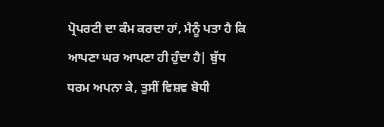ਪ੍ਰੋਪਰਟੀ ਦਾ ਕੰਮ ਕਰਦਾ ਹਾਂ, ਮੈਨੂੰ ਪਤਾ ਹੈ ਕਿ ਆਪਣਾ ਘਰ ਆਪਣਾ ਹੀ ਹੁੰਦਾ ਹੈ| ਬੁੱਧ ਧਰਮ ਅਪਨਾ ਕੇ, ਤੁਸੀਂ ਵਿਸ਼ਵ ਬੋਧੀ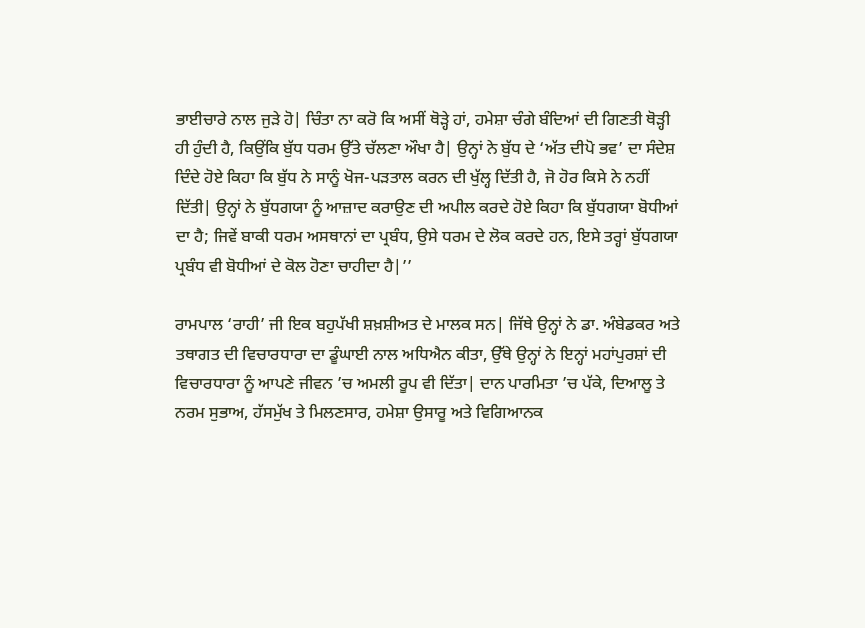ਭਾਈਚਾਰੇ ਨਾਲ ਜੁੜੇ ਹੋ| ਚਿੰਤਾ ਨਾ ਕਰੋ ਕਿ ਅਸੀਂ ਥੋੜ੍ਹੇ ਹਾਂ, ਹਮੇਸ਼ਾ ਚੰਗੇ ਬੰਦਿਆਂ ਦੀ ਗਿਣਤੀ ਥੋੜ੍ਹੀ ਹੀ ਹੁੰਦੀ ਹੈ, ਕਿਉਂਕਿ ਬੁੱਧ ਧਰਮ ਉੱਤੇ ਚੱਲਣਾ ਔਖਾ ਹੈ| ਉਨ੍ਹਾਂ ਨੇ ਬੁੱਧ ਦੇ ‘ਅੱਤ ਦੀਪੋ ਭਵ’ ਦਾ ਸੰਦੇਸ਼ ਦਿੰਦੇ ਹੋਏ ਕਿਹਾ ਕਿ ਬੁੱਧ ਨੇ ਸਾਨੂੰ ਖੋਜ-ਪੜਤਾਲ ਕਰਨ ਦੀ ਖੁੱਲ੍ਹ ਦਿੱਤੀ ਹੈ, ਜੋ ਹੋਰ ਕਿਸੇ ਨੇ ਨਹੀਂ ਦਿੱਤੀ| ਉਨ੍ਹਾਂ ਨੇ ਬੁੱਧਗਯਾ ਨੂੰ ਆਜ਼ਾਦ ਕਰਾਉਣ ਦੀ ਅਪੀਲ ਕਰਦੇ ਹੋਏ ਕਿਹਾ ਕਿ ਬੁੱਧਗਯਾ ਬੋਧੀਆਂ ਦਾ ਹੈ; ਜਿਵੇਂ ਬਾਕੀ ਧਰਮ ਅਸਥਾਨਾਂ ਦਾ ਪ੍ਰਬੰਧ, ਉਸੇ ਧਰਮ ਦੇ ਲੋਕ ਕਰਦੇ ਹਨ, ਇਸੇ ਤਰ੍ਹਾਂ ਬੁੱਧਗਯਾ ਪ੍ਰਬੰਧ ਵੀ ਬੋਧੀਆਂ ਦੇ ਕੋਲ ਹੋਣਾ ਚਾਹੀਦਾ ਹੈ|’’

ਰਾਮਪਾਲ ‘ਰਾਹੀ’ ਜੀ ਇਕ ਬਹੁਪੱਖੀ ਸ਼ਖ਼ਸ਼ੀਅਤ ਦੇ ਮਾਲਕ ਸਨ| ਜਿੱਥੇ ਉਨ੍ਹਾਂ ਨੇ ਡਾ. ਅੰਬੇਡਕਰ ਅਤੇ ਤਥਾਗਤ ਦੀ ਵਿਚਾਰਧਾਰਾ ਦਾ ਡੂੰਘਾਈ ਨਾਲ ਅਧਿਐਨ ਕੀਤਾ, ਉੱਥੇ ਉਨ੍ਹਾਂ ਨੇ ਇਨ੍ਹਾਂ ਮਹਾਂਪੁਰਸ਼ਾਂ ਦੀ ਵਿਚਾਰਧਾਰਾ ਨੂੰ ਆਪਣੇ ਜੀਵਨ ’ਚ ਅਮਲੀ ਰੂਪ ਵੀ ਦਿੱਤਾ| ਦਾਨ ਪਾਰਮਿਤਾ ’ਚ ਪੱਕੇ, ਦਿਆਲੂ ਤੇ ਨਰਮ ਸੁਭਾਅ, ਹੱਸਮੁੱਖ ਤੇ ਮਿਲਣਸਾਰ, ਹਮੇਸ਼ਾ ਉਸਾਰੂ ਅਤੇ ਵਿਗਿਆਨਕ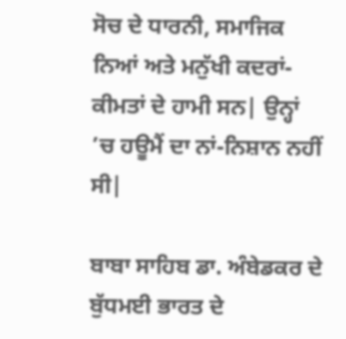ਸੋਚ ਦੇ ਧਾਰਨੀ, ਸਮਾਜਿਕ ਨਿਆਂ ਅਤੇ ਮਨੁੱਖੀ ਕਦਰਾਂ-ਕੀਮਤਾਂ ਦੇ ਹਾਮੀ ਸਨ| ਉਨ੍ਹਾਂ ’ਚ ਹਊਮੈਂ ਦਾ ਨਾਂ-ਨਿਸ਼ਾਨ ਨਹੀਂ ਸੀ|

ਬਾਬਾ ਸਾਹਿਬ ਡਾ. ਅੰਬੇਡਕਰ ਦੇ ਬੁੱਧਮਈ ਭਾਰਤ ਦੇ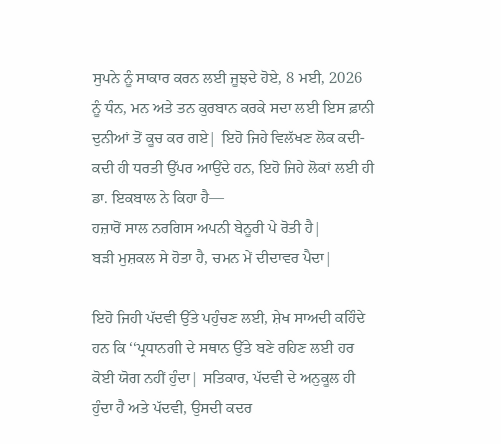ਸੁਪਨੇ ਨੂੰ ਸਾਕਾਰ ਕਰਨ ਲਈ ਜੂਝਦੇ ਹੋਏ, 8 ਮਈ, 2026 ਨੂੰ ਧੰਨ, ਮਨ ਅਤੇ ਤਨ ਕੁਰਬਾਨ ਕਰਕੇ ਸਦਾ ਲਈ ਇਸ ਫ਼ਾਨੀ ਦੁਨੀਆਂ ਤੋਂ ਕੂਚ ਕਰ ਗਏ| ਇਹੋ ਜਿਹੇ ਵਿਲੱਖਣ ਲੋਕ ਕਦੀ-ਕਦੀ ਹੀ ਧਰਤੀ ਉੱਪਰ ਆਉਂਦੇ ਹਨ, ਇਹੋ ਜਿਹੇ ਲੋਕਾਂ ਲਈ ਹੀ ਡਾ. ਇਕਬਾਲ ਨੇ ਕਿਹਾ ਹੈ—
ਹਜ਼ਾਰੋਂ ਸਾਲ ਨਰਗਿਸ ਅਪਨੀ ਬੇਨੂਰੀ ਪੇ ਰੋਤੀ ਹੈ|
ਬੜੀ ਮੁਸ਼ਕਲ ਸੇ ਹੋਤਾ ਹੈ, ਚਮਨ ਮੇਂ ਦੀਦਾਵਰ ਪੈਦਾ|

ਇਹੋ ਜਿਹੀ ਪੱਦਵੀ ਉੱਤੇ ਪਹੁੰਚਣ ਲਈ, ਸ਼ੇਖ ਸਾਅਦੀ ਕਹਿੰਦੇ ਹਨ ਕਿ ‘‘ਪ੍ਰਧਾਨਗੀ ਦੇ ਸਥਾਨ ਉੱਤੇ ਬਣੇ ਰਹਿਣ ਲਈ ਹਰ ਕੋਈ ਯੋਗ ਨਹੀਂ ਹੁੰਦਾ| ਸਤਿਕਾਰ, ਪੱਦਵੀ ਦੇ ਅਨੁਕੂਲ ਹੀ ਹੁੰਦਾ ਹੈ ਅਤੇ ਪੱਦਵੀ, ਉਸਦੀ ਕਦਰ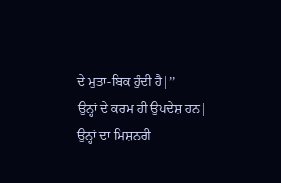ਦੇ ਮੁਤਾ-ਬਿਕ ਹੁੰਦੀ ਹੈ|’’
ਉਨ੍ਹਾਂ ਦੇ ਕਰਮ ਹੀ ਉਪਦੇਸ਼ ਹਨ| ਉਨ੍ਹਾਂ ਦਾ ਮਿਸ਼ਨਰੀ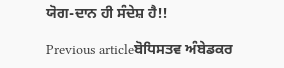ਯੋਗ-ਦਾਨ ਹੀ ਸੰਦੇਸ਼ ਹੈ!!

Previous articleਬੋਧਿਸਤਵ ਅੰਬੇਡਕਰ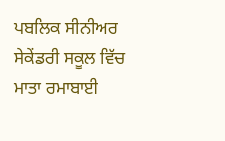ਪਬਲਿਕ ਸੀਨੀਅਰ ਸੇਕੇਂਡਰੀ ਸਕੂਲ ਵਿੱਚ ਮਾਤਾ ਰਮਾਬਾਈ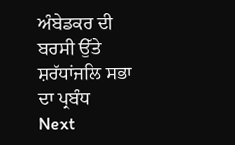ਅੰਬੇਡਕਰ ਦੀ ਬਰਸੀ ਉੱਤੇ ਸ਼ਰੱਧਾਂਜਲਿ ਸਭਾ ਦਾ ਪ੍ਰਬੰਧ
Next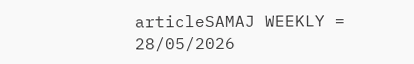articleSAMAJ WEEKLY = 28/05/2026